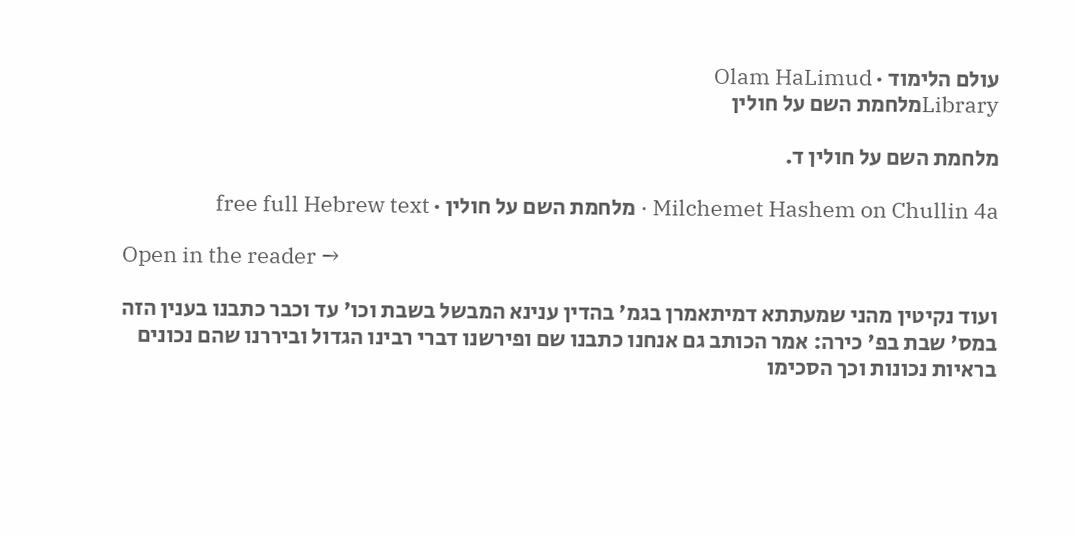עולם הלימוד · Olam HaLimud
Libraryמלחמת השם על חולין

מלחמת השם על חולין ד.

Milchemet Hashem on Chullin 4a · מלחמת השם על חולין · free full Hebrew text

Open in the reader →

ועוד נקיטין מהני שמעתתא דמיתאמרן בגמ' בהדין ענינא המבשל בשבת וכו' עד וכבר כתבנו בענין הזה במס' שבת בפ' כירה: אמר הכותב גם אנחנו כתבנו שם ופירשנו דברי רבינו הגדול וביררנו שהם נכונים בראיות נכונות וכך הסכימו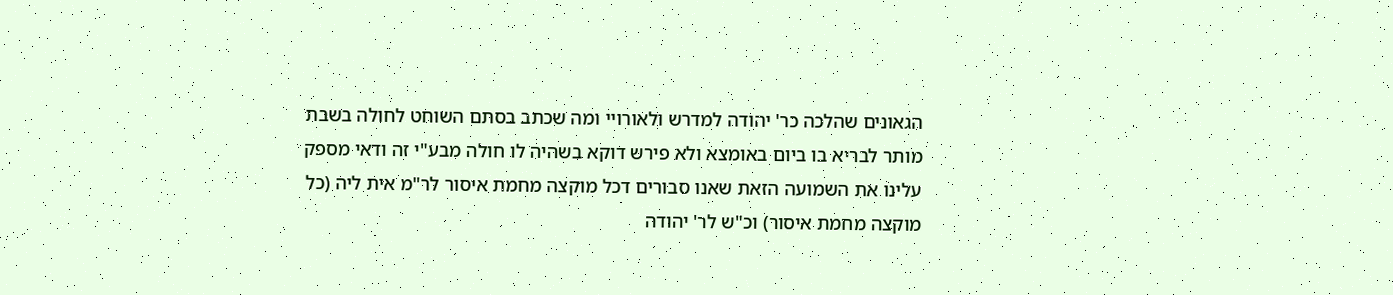הגאונים שהלכה כר' יהודה למדרש ולאורויי ומה שכתב בסתם השוחט לחולה בשבת מותר לבריא בו ביום באומצא ולא פירש דוקא בשהיה לו חולה מבע"י זה ודאי מספק עלינו את השמועה הזאת שאנו סבורים דכל מוקצה מחמת איסור לר"מ אית ליה (כל מוקצה מחמת איסור) וכ"ש לר' יהודה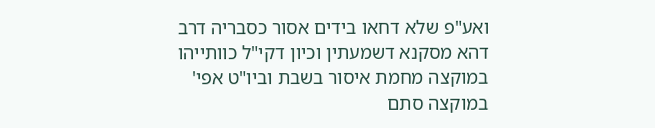ואע"פ שלא דחאו בידים אסור כסבריה דרב דהא מסקנא דשמעתין וכיון דקי"ל כוותייהו במוקצה מחמת איסור בשבת וביו"ט אפי' במוקצה סתם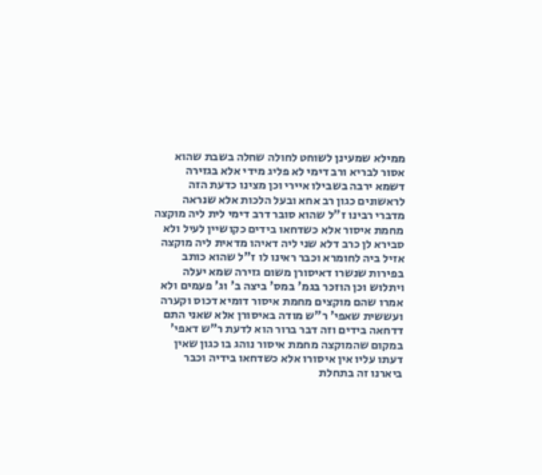ממילא שמעינן לשוחט לחולה שחלה בשבת שהוא אסור לבריא ורב דימי לא פליג מידי אלא בגזירה דשמא ירבה בשבילו איירי וכן מצינו כדעת הזה לראשונים כגון רב אחא ובעל הלכות אלא שנראה מדברי רבינו ז"ל שהוא סובר דרב דימי לית ליה מוקצה מחמת איסור אלא כשדחאו בידים כקושיין לעיל ולא סבירא לן כרב דלא שני ליה דאיהו מדאית ליה מוקצה אזיל ביה לחומרא וכבר ראינו לו ז"ל שהוא כותב בפירות שנשרו דאיסורן משום גזירה שמא יעלה ויתלוש וכן הוזכר בגמ' במס' ביצה ב' וג' פעמים ולא אמרו שהם מוקצים מחמת איסור דומיא דכוס וקערה ועששית שאפי' ר"ש מודה באיסורן אלא שאני התם דדחאה בידים וזה דבר ברור הוא לדעת ר"ש דאפי' במקום שהמוקצה מחמת איסור נוהג בו כגון שאין דעתו עליו אין איסורו אלא כשדחאו בידיה וכבר ביארנו זה בתחלת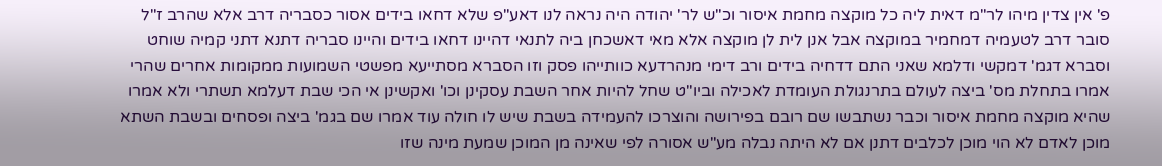פ' אין צדין מיהו לר"מ דאית ליה כל מוקצה מחמת איסור וכ"ש לר' יהודה היה נראה לנו דאע"פ שלא דחאו בידים אסור כסבריה דרב אלא שהרב ז"ל סובר דרב לטעמיה דמחמיר במוקצה אבל אנן לית לן מוקצה אלא מאי דאשכחן ביה לתנאי דהיינו דחאו בידים והיינו סבריה דתנא דתני קמיה שוחט וסברא דגמ' דמקשי ודלמא שאני התם דדחיה בידים ורב דימי מנהרדעא כוותייהו פסק וזו הסברא מסתייעא מפשטי השמועות ממקומות אחרים שהרי אמרו בתחלת מס' ביצה לעולם בתרנגולת העומדת לאכילה וביו"ט שחל להיות אחר השבת עסקינן וכו' ואקשינן אי הכי שבת דעלמא תשתרי ולא אמרו שהיא מוקצה מחמת איסור וכבר נשתבשו שם רובם בפירושה והוצרכו להעמידה בשבת שיש לו חולה עוד אמרו שם בגמ' ביצה ופסחים ובשבת השתא מוכן לאדם לא הוי מוכן לכלבים דתנן אם לא היתה נבלה מע"ש אסורה לפי שאינה מן המוכן שמעת מינה שזו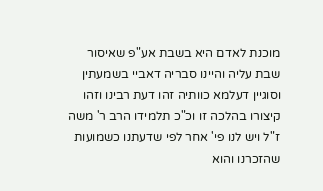מוכנת לאדם היא בשבת אע"פ שאיסור שבת עליה והיינו סבריה דאביי בשמעתין וסוגיין דעלמא כוותיה זהו דעת רבינו וזהו קיצורו בהלכה זו וכ"כ תלמידו הרב ר' משה ז"ל ויש לנו פי' אחר לפי שדעתנו כשמועות שהזכרנו והוא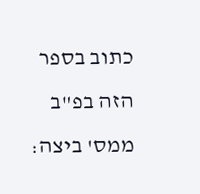כתוב בספר הזה בפ"ב ממס' ביצה: